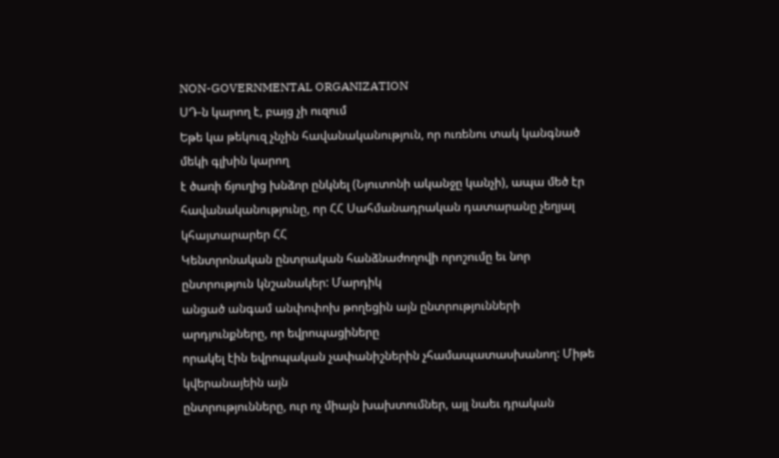NON-GOVERNMENTAL ORGANIZATION
ՍԴ-ն կարող է, բայց չի ուզում
Եթե կա թեկուզ չնչին հավանականություն, որ ուռենու տակ կանգնած մեկի գլխին կարող
է ծառի ճյուղից խնձոր ընկնել (Նյուտոնի ականջը կանչի), ապա մեծ էր
հավանականությունը, որ ՀՀ Սահմանադրական դատարանը չեղյալ կհայտարարեր ՀՀ
Կենտրոնական ընտրական հանձնաժողովի որոշումը եւ նոր ընտրություն կնշանակեր: Մարդիկ
անցած անգամ անփոփոխ թողեցին այն ընտրությունների արդյունքները, որ եվրոպացիները
որակել էին եվրոպական չափանիշներին չհամապատասխանող: Միթե կվերանայեին այն
ընտրությունները, ուր ոչ միայն խախտումներ, այլ նաեւ դրական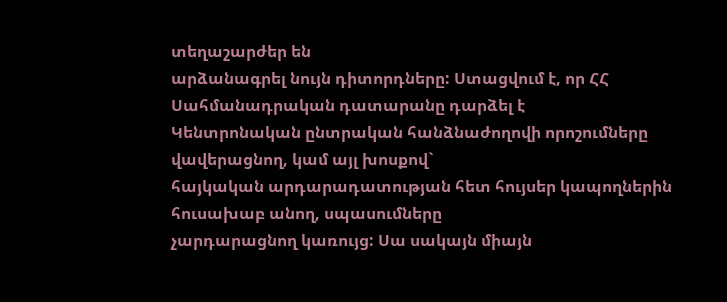տեղաշարժեր են
արձանագրել նույն դիտորդները: Ստացվում է, որ ՀՀ Սահմանադրական դատարանը դարձել է
Կենտրոնական ընտրական հանձնաժողովի որոշումները վավերացնող, կամ այլ խոսքով`
հայկական արդարադատության հետ հույսեր կապողներին հուսախաբ անող, սպասումները
չարդարացնող կառույց: Սա սակայն միայն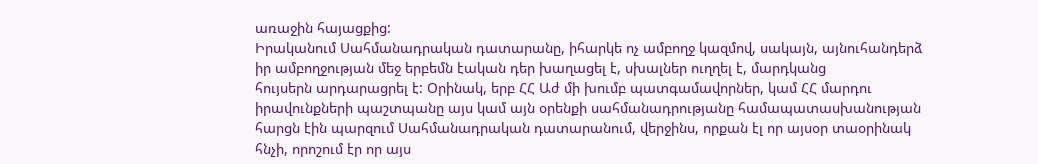առաջին հայացքից:
Իրականում Սահմանադրական դատարանը, իհարկե ոչ ամբողջ կազմով, սակայն, այնուհանդերձ
իր ամբողջության մեջ երբեմն էական դեր խաղացել է, սխալներ ուղղել է, մարդկանց
հույսերն արդարացրել է: Օրինակ, երբ ՀՀ Աժ մի խումբ պատգամավորներ, կամ ՀՀ մարդու
իրավունքների պաշտպանը այս կամ այն օրենքի սահմանադրությանը համապատասխանության
հարցն էին պարզում Սահմանադրական դատարանում, վերջինս, որքան էլ որ այսօր տաօրինակ
հնչի, որոշում էր որ այս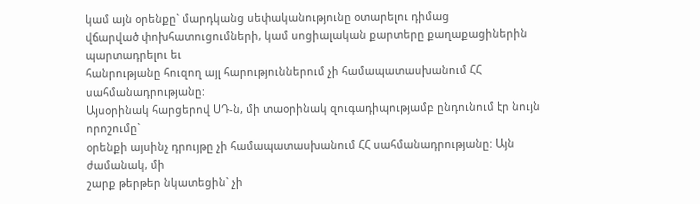կամ այն օրենքը` մարդկանց սեփականությունը օտարելու դիմաց
վճարված փոխհատուցումների, կամ սոցիալական քարտերը քաղաքացիներին պարտադրելու եւ
հանրությանը հուզող այլ հարություններում չի համապատասխանում ՀՀ սահմանադրությանը:
Այսօրինակ հարցերով ՍԴ-ն, մի տաօրինակ զուգադիպությամբ ընդունում էր նույն որոշումը`
օրենքի այսինչ դրույթը չի համապատասխանում ՀՀ սահմանադրությանը: Այն ժամանակ, մի
շարք թերթեր նկատեցին` չի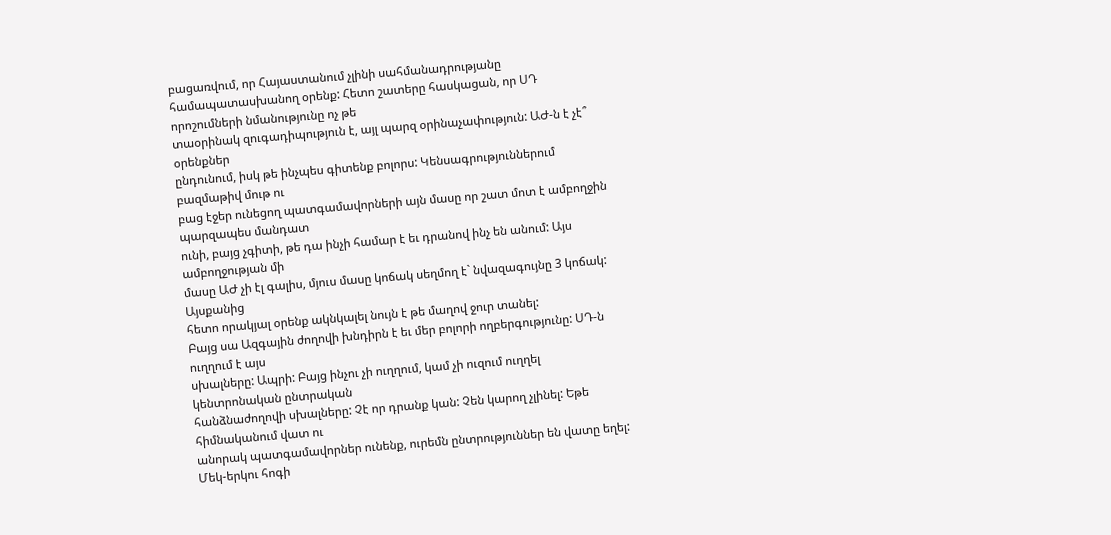բացառվում, որ Հայաստանում չլինի սահմանադրությանը
համապատասխանող օրենք: Հետո շատերը հասկացան, որ ՍԴ որոշումների նմանությունը ոչ թե
տաօրինակ զուգադիպություն է, այլ պարզ օրինաչափություն: ԱԺ-ն է չէ՞ օրենքներ
ընդունում, իսկ թե ինչպես գիտենք բոլորս: Կենսագրություններում բազմաթիվ մութ ու
բաց էջեր ունեցող պատգամավորների այն մասը որ շատ մոտ է ամբողջին պարզապես մանդատ
ունի, բայց չգիտի, թե դա ինչի համար է եւ դրանով ինչ են անում: Այս ամբողջության մի
մասը ԱԺ չի էլ գալիս, մյուս մասը կոճակ սեղմող է` նվազագույնը 3 կոճակ: Այսքանից
հետո որակյալ օրենք ակնկալել նույն է թե մաղով ջուր տանել:
Բայց սա Ազգային ժողովի խնդիրն է եւ մեր բոլորի ողբերգությունը: ՍԴ-ն ուղղում է այս
սխալները: Ապրի: Բայց ինչու չի ուղղում, կամ չի ուզում ուղղել կենտրոնական ընտրական
հանձնաժողովի սխալները: Չէ որ դրանք կան: Չեն կարող չլինել: Եթե հիմնականում վատ ու
անորակ պատգամավորներ ունենք, ուրեմն ընտրություններ են վատը եղել: Մեկ-երկու հոգի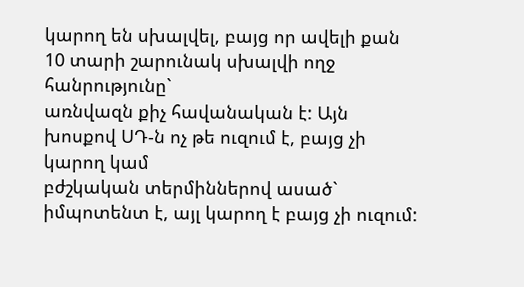կարող են սխալվել, բայց որ ավելի քան 10 տարի շարունակ սխալվի ողջ հանրությունը`
առնվազն քիչ հավանական է: Այն խոսքով ՍԴ-ն ոչ թե ուզում է, բայց չի կարող կամ
բժշկական տերմիններով ասած` իմպոտենտ է, այլ կարող է բայց չի ուզում: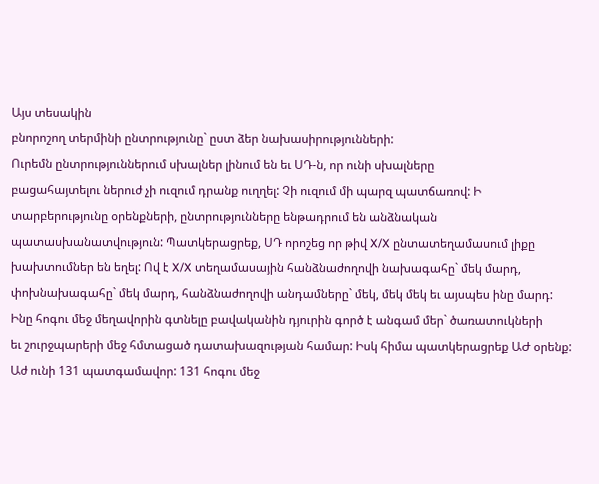Այս տեսակին
բնորոշող տերմինի ընտրությունը` ըստ ձեր նախասիրությունների:
Ուրեմն ընտրություններում սխալներ լինում են եւ ՍԴ-ն, որ ունի սխալները
բացահայտելու ներուժ չի ուզում դրանք ուղղել: Չի ուզում մի պարզ պատճառով: Ի
տարբերությունը օրենքների, ընտրությունները ենթադրում են անձնական
պատասխանատվություն: Պատկերացրեք, ՍԴ որոշեց որ թիվ X/X ընտատեղամասում լիքը
խախտումներ են եղել: Ով է X/X տեղամասային հանձնաժողովի նախագահը` մեկ մարդ,
փոխնախագահը` մեկ մարդ, հանձնաժողովի անդամները` մեկ, մեկ մեկ եւ այսպես ինը մարդ:
Ինը հոգու մեջ մեղավորին գտնելը բավականին դյուրին գործ է անգամ մեր` ծառատուկների
եւ շուրջպարերի մեջ հմտացած դատախազության համար: Իսկ հիմա պատկերացրեք ԱԺ օրենք:
Աժ ունի 131 պատգամավոր: 131 հոգու մեջ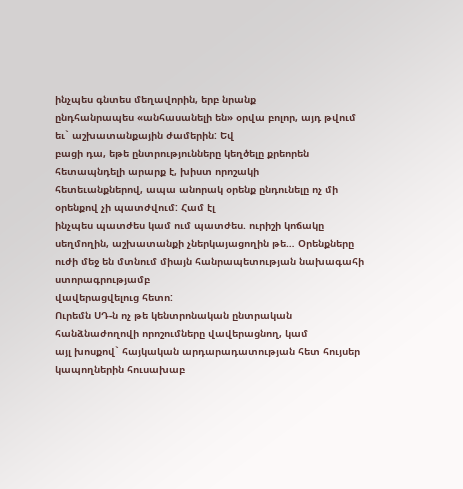ինչպես գնտես մեղավորին, երբ նրանք
ընդհանրապես «անհասանելի են» օրվա բոլոր, այդ թվում եւ` աշխատանքային ժամերին: Եվ
բացի դա, եթե ընտրությունները կեղծելը քրեորեն հետապնդելի արարք է, խիստ որոշակի
հետեւանքներով, ապա անորակ օրենք ընդունելը ոչ մի օրենքով չի պատժվում: Համ էլ
ինչպես պատժես կամ ում պատժես. ուրիշի կոճակը սեղմողին, աշխատանքի չներկայացողին թե… Օրենքները ուժի մեջ են մտնում միայն հանրապետության նախագահի ստորագրությամբ
վավերացվելուց հետո:
Ուրեմն ՍԴ-ն ոչ թե կենտրոնական ընտրական հանձնաժողովի որոշումները վավերացնող, կամ
այլ խոսքով` հայկական արդարադատության հետ հույսեր կապողներին հուսախաբ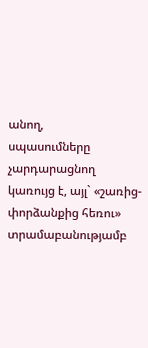անող,
սպասումները չարդարացնող կառույց է, այլ` «շառից-փորձանքից հեռու» տրամաբանությամբ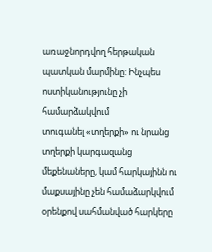առաջնորդվող հերթական պատկան մարմինը: Ինչպես ոստիկանությունը չի համարձակվում
տուգանել «տղերքի» ու նրանց տղերքի կարգազանց մեքենաները, կամ հարկայինն ու
մաքսայինը չեն համաձարկվում օրենքով սահմանված հարկերը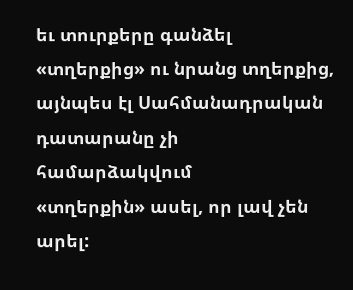եւ տուրքերը գանձել
«տղերքից» ու նրանց տղերքից, այնպես էլ Սահմանադրական դատարանը չի համարձակվում
«տղերքին» ասել, որ լավ չեն արել: